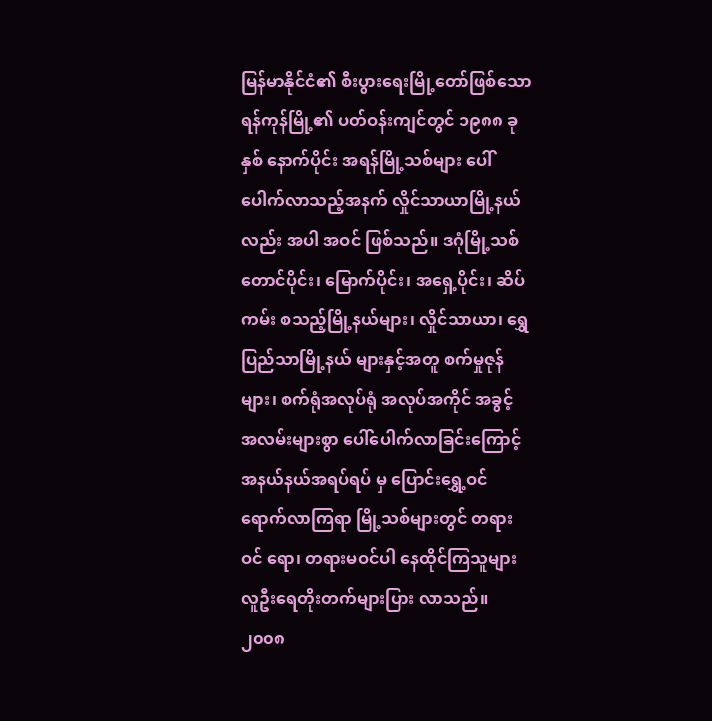မြန်မာနိုင်ငံ၏ စီးပွားရေးမြို့တော်ဖြစ်သော ရန်ကုန်မြို့၏ ပတ်ဝန်းကျင်တွင် ၁၉၈၈ ခုနှစ် နောက်ပိုင်း အရန်မြို့သစ်များ ပေါ်ပေါက်လာသည့်အနက် လှိုင်သာယာမြို့နယ်လည်း အပါ အဝင် ဖြစ်သည်။ ဒဂုံမြို့သစ်တောင်ပိုင်း၊ မြောက်ပိုင်း၊ အရှေ့ပိုင်း၊ ဆိပ်ကမ်း စသည့်မြို့နယ်များ၊ လှိုင်သာယာ၊ ရွှေပြည်သာမြို့နယ် များနှင့်အတူ စက်မှုဇုန်များ၊ စက်ရုံအလုပ်ရုံ အလုပ်အကိုင် အခွင့် အလမ်းများစွာ ပေါ်ပေါက်လာခြင်းကြောင့် အနယ်နယ်အရပ်ရပ် မှ ပြောင်းရွှေ့ဝင်ရောက်လာကြရာ မြို့သစ်များတွင် တရားဝင် ရော၊ တရားမဝင်ပါ နေထိုင်ကြသူများ လူဦးရေတိုးတက်များပြား လာသည်။
၂၀၀၈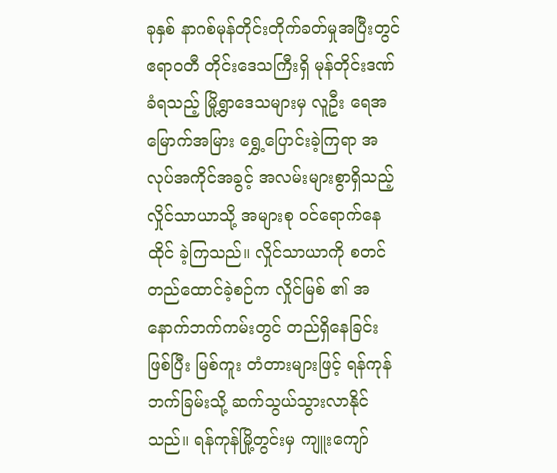ခုနှစ် နာဂစ်မုန်တိုင်းတိုက်ခတ်မှုအပြီးတွင် ဧရာဝတီ တိုင်းဒေသကြီးရှိ မုန်တိုင်းဒဏ်ခံရသည့် မြို့ရွာဒေသများမှ လူဦး ရေအမြောက်အမြား ရွှေ့ပြောင်းခဲ့ကြရာ အလုပ်အကိုင်အခွင့် အလမ်းများစွာရှိသည့် လှိုင်သာယာသို့ အများစု ဝင်ရောက်နေထိုင် ခဲ့ကြသည်။ လှိုင်သာယာကို စတင်တည်ထောင်ခဲ့စဉ်က လှိုင်မြစ် ၏ အနောက်ဘက်ကမ်းတွင် တည်ရှိနေခြင်းဖြစ်ပြီး မြစ်ကူး တံတားများဖြင့် ရန်ကုန်ဘက်ခြမ်းသို့ ဆက်သွယ်သွားလာနိုင် သည်။ ရန်ကုန်မြို့တွင်းမှ ကျူးကျော်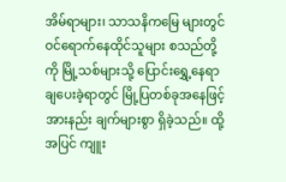အိမ်ရာများ၊ သာသနိကမြေ များတွင် ဝင်ရောက်နေထိုင်သူများ စသည်တို့ကို မြို့သစ်များသို့ ပြောင်းရွှေ့နေရာချပေးခဲ့ရာတွင် မြို့ပြတစ်ခုအနေဖြင့် အားနည်း ချက်များစွာ ရှိခဲ့သည်။ ထို့အပြင် ကျူး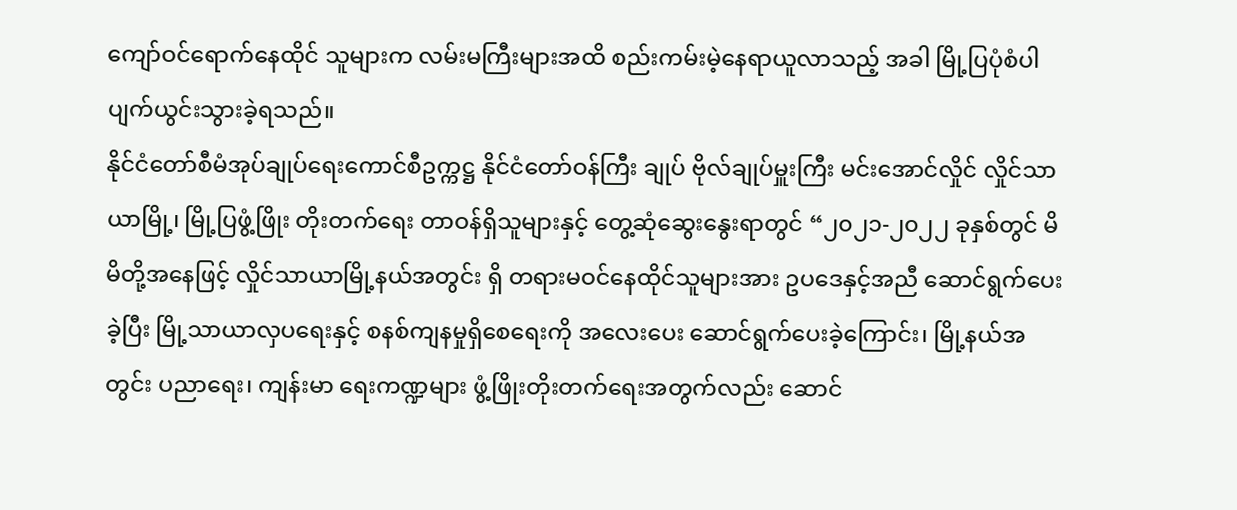ကျော်ဝင်ရောက်နေထိုင် သူများက လမ်းမကြီးများအထိ စည်းကမ်းမဲ့နေရာယူလာသည့် အခါ မြို့ပြပုံစံပါ ပျက်ယွင်းသွားခဲ့ရသည်။
နိုင်ငံတော်စီမံအုပ်ချုပ်ရေးကောင်စီဥက္ကဋ္ဌ နိုင်ငံတော်ဝန်ကြီး ချုပ် ဗိုလ်ချုပ်မှူးကြီး မင်းအောင်လှိုင် လှိုင်သာယာမြို့၊ မြို့ပြဖွံ့ဖြိုး တိုးတက်ရေး တာဝန်ရှိသူများနှင့် တွေ့ဆုံဆွေးနွေးရာတွင် “၂၀၂၁-၂၀၂၂ ခုနှစ်တွင် မိမိတို့အနေဖြင့် လှိုင်သာယာမြို့နယ်အတွင်း ရှိ တရားမဝင်နေထိုင်သူများအား ဥပဒေနှင့်အညီ ဆောင်ရွက်ပေး ခဲ့ပြီး မြို့သာယာလှပရေးနှင့် စနစ်ကျနမှုရှိစေရေးကို အလေးပေး ဆောင်ရွက်ပေးခဲ့ကြောင်း၊ မြို့နယ်အတွင်း ပညာရေး၊ ကျန်းမာ ရေးကဏ္ဍများ ဖွံ့ဖြိုးတိုးတက်ရေးအတွက်လည်း ဆောင်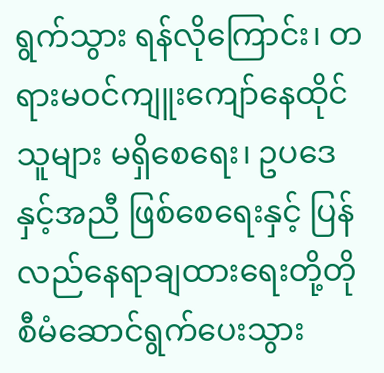ရွက်သွား ရန်လိုကြောင်း၊ တရားမဝင်ကျူးကျော်နေထိုင်သူများ မရှိစေရေး၊ ဥပဒေနှင့်အညီ ဖြစ်စေရေးနှင့် ပြန်လည်နေရာချထားရေးတို့တို စီမံဆောင်ရွက်ပေးသွား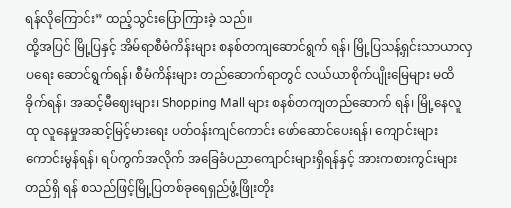ရန်လိုကြောင်း” ထည့်သွင်းပြောကြားခဲ့ သည်။
ထို့အပြင် မြို့ပြနှင့် အိမ်ရာစီမံကိန်းများ စနစ်တကျဆောင်ရွက် ရန်၊ မြို့ပြသန့်ရှင်းသာယာလှပရေး ဆောင်ရွက်ရန်၊ စီမံကိန်းများ တည်ဆောက်ရာတွင် လယ်ယာစိုက်ပျိုးမြေများ မထိခိုက်ရန်၊ အဆင့်မီဈေးများ၊ Shopping Mall များ စနစ်တကျတည်ဆောက် ရန်၊ မြို့နေလူထု လူနေမှုအဆင့်မြင့်မားရေး ပတ်ဝန်းကျင်ကောင်း ဖော်ဆောင်ပေးရန်၊ ကျောင်းများကောင်းမွန်ရန်၊ ရပ်ကွက်အလိုက် အခြေခံပညာကျောင်းများရှိရန်နှင့် အားကစားကွင်းများ တည်ရှိ ရန် စသည်ဖြင့်မြို့ပြတစ်ခုရေရှည်ဖွံ့ဖြိုးတိုး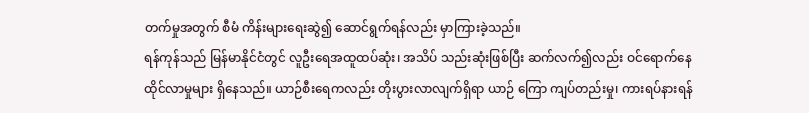တက်မှုအတွက် စီမံ ကိန်းများရေးဆွဲ၍ ဆောင်ရွက်ရန်လည်း မှာကြားခဲ့သည်။
ရန်ကုန်သည် မြန်မာနိုင်ငံတွင် လူဦးရေအထူထပ်ဆုံး၊ အသိပ် သည်းဆုံးဖြစ်ပြီး ဆက်လက်၍လည်း ဝင်ရောက်နေထိုင်လာမှုများ ရှိနေသည်။ ယာဉ်စီးရေကလည်း တိုးပွားလာလျက်ရှိရာ ယာဉ် ကြော ကျပ်တည်းမှု၊ ကားရပ်နားရန်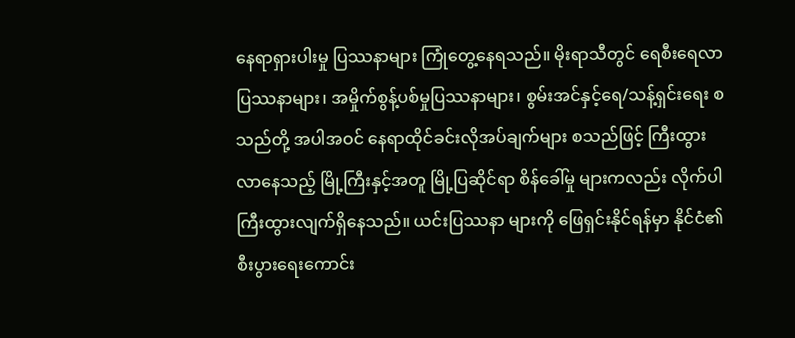နေရာရှားပါးမှု ပြဿနာများ ကြုံတွေ့နေရသည်။ မိုးရာသီတွင် ရေစီးရေလာပြဿနာများ၊ အမှိုက်စွန့်ပစ်မှုပြဿနာများ၊ စွမ်းအင်နှင့်ရေ/သန့်ရှင်းရေး စသည်တို့ အပါအဝင် နေရာထိုင်ခင်းလိုအပ်ချက်များ စသည်ဖြင့် ကြီးထွားလာနေသည့် မြို့ကြီးနှင့်အတူ မြို့ပြဆိုင်ရာ စိန်ခေါ်မှု များကလည်း လိုက်ပါကြီးထွားလျက်ရှိနေသည်။ ယင်းပြဿနာ များကို ဖြေရှင်းနိုင်ရန်မှာ နိုင်ငံ၏ စီးပွားရေးကောင်း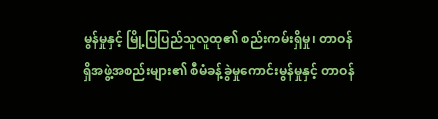မွန်မှုနှင့် မြို့ပြပြည်သူလူထု၏ စည်းကမ်းရှိမှု၊ တာဝန်ရှိအဖွဲ့အစည်းများ၏ စီမံခန့်ခွဲမှုကောင်းမွန်မှုနှင့် တာဝန်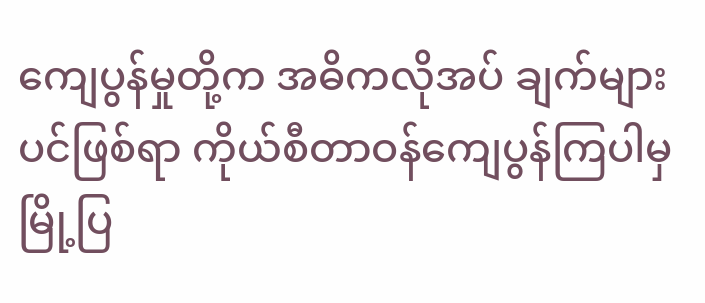ကျေပွန်မှုတို့က အဓိကလိုအပ် ချက်များပင်ဖြစ်ရာ ကိုယ်စီတာဝန်ကျေပွန်ကြပါမှ မြို့ပြ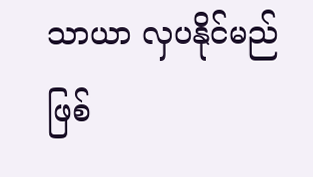သာယာ လှပနိုင်မည်ဖြစ်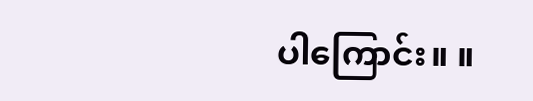ပါကြောင်း။ ။